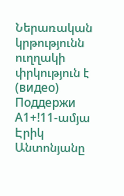Ներառական կրթությունն ուղղակի փրկություն է (видео)
Поддержи А1+!11-ամյա Էրիկ Անտոնյանը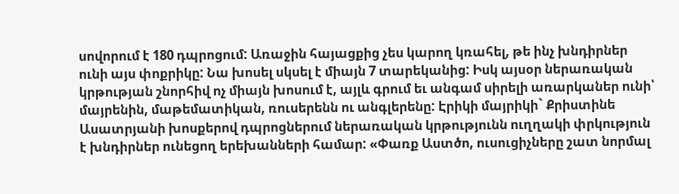սովորում է 180 դպրոցում: Առաջին հայացքից չես կարող կռահել, թե ինչ խնդիրներ ունի այս փոքրիկը: Նա խոսել սկսել է միայն 7 տարեկանից: Իսկ այսօր ներառական կրթության շնորհիվ ոչ միայն խոսում է, այլև գրում եւ անգամ սիրելի առարկաներ ունի՝ մայրենին, մաթեմատիկան, ռուսերենն ու անգլերենը: Էրիկի մայրիկի` Քրիստինե Ասատրյանի խոսքերով դպրոցներում ներառական կրթությունն ուղղակի փրկություն է խնդիրներ ունեցող երեխանների համար: «Փառք Աստծո, ուսուցիչները շատ նորմալ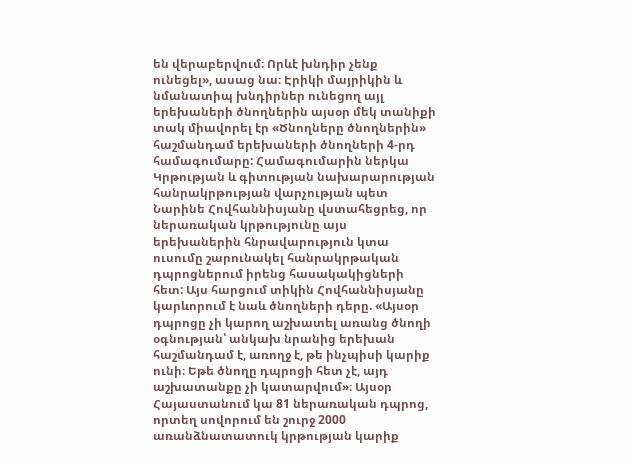են վերաբերվում։ Որևէ խնդիր չենք ունեցել», ասաց նա։ Էրիկի մայրիկին և նմանատիպ խնդիրներ ունեցող այլ երեխաների ծնողներին այսօր մեկ տանիքի տակ միավորել էր «Ծնողները ծնողներին» հաշմանդամ երեխաների ծնողների 4-րդ համագումարը: Համագումարին ներկա Կրթության և գիտության նախարարության հանրակրթության վարչության պետ Նարինե Հովհաննիսյանը վստահեցրեց, որ ներառական կրթությունը այս երեխաներին հնրավարություն կտա ուսումը շարունակել հանրակրթական դպրոցներում իրենց հասակակիցների հետ: Այս հարցում տիկին Հովհաննիսյանը կարևորում է նաև ծնողների դերը. «Այսօր դպրոցը չի կարող աշխատել առանց ծնողի օգնության՝ անկախ նրանից երեխան հաշմանդամ է, առողջ է, թե ինչպիսի կարիք ունի։ Եթե ծնողը դպրոցի հետ չէ, այդ աշխատանքը չի կատարվում»։ Այսօր Հայաստանում կա 81 ներառական դպրոց, որտեղ սովորում են շուրջ 2000 առանձնատատուկ կրթության կարիք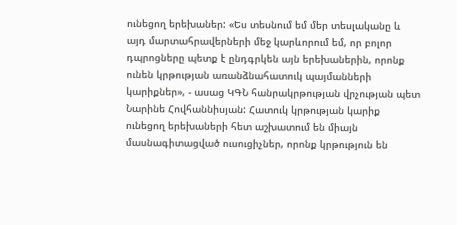ունեցող երեխաներ: «Ես տեսնում եմ մեր տեսլականը և այդ մարտահրավերների մեջ կարևորում եմ, որ բոլոր դպրոցները պետք է ընդգրկեն այն երեխաներին, որոնք ունեն կրթության առանձնահատուկ պայմանների կարիքներ», - ասաց ԿԳՆ հանրակրթության վրչության պետ Նարինե Հովհաննիսյան: Հատուկ կրթության կարիք ունեցող երեխաների հետ աշխատում են միայն մասնագիտացված ուսուցիչներ, որոնք կրթություն են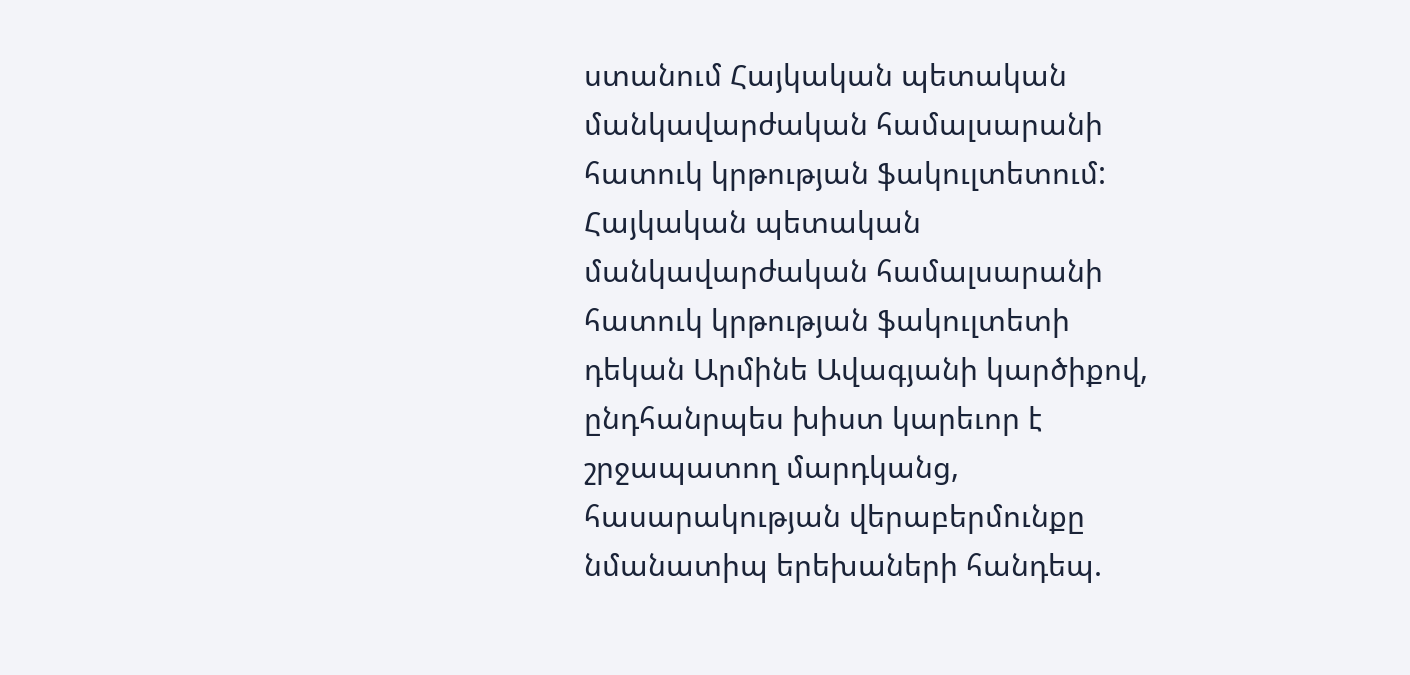ստանում Հայկական պետական մանկավարժական համալսարանի հատուկ կրթության ֆակուլտետում: Հայկական պետական մանկավարժական համալսարանի հատուկ կրթության ֆակուլտետի դեկան Արմինե Ավագյանի կարծիքով, ընդհանրպես խիստ կարեւոր է շրջապատող մարդկանց, հասարակության վերաբերմունքը նմանատիպ երեխաների հանդեպ.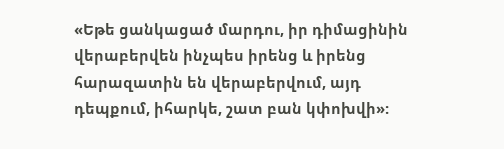«Եթե ցանկացած մարդու, իր դիմացինին վերաբերվեն ինչպես իրենց և իրենց հարազատին են վերաբերվում, այդ դեպքում, իհարկե, շատ բան կփոխվի»: